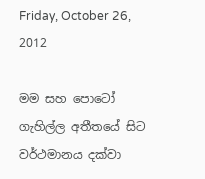Friday, October 26, 2012

මම සහ පොටෝ ගැහිල්ල අතීතයේ සිට වර්ථමානය දක්වා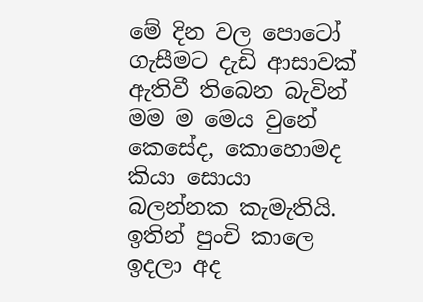මේ දින වල පොටෝ ගැසීමට දැඩි ආසාවක් ඇතිවී තිබෙන බැවින් මම ම මෙය වුනේ කෙසේද, කොහොමද කියා සොයා බලන්නක කැමැතියි. ඉතින් පුංචි කාලෙ ඉදලා අද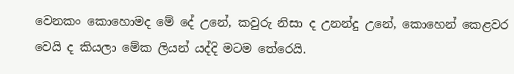වෙනකං කොහොමද මේ දේ උනේ, කවුරු නිසා ද උනන්දු උනේ, කොහෙන් කෙළවර වෙයි ද කියලා මේක ලියන් යද්දි මටම තේරෙයි.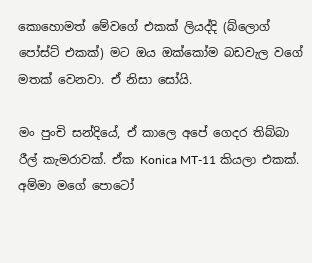කොහොමත් ‍මේවගේ එකක් ලියද්දි (බ්ලොග් පෝස්ට් එකක්) මට ඔය ඔක්කෝම බඩවැල වගේ මතක් වෙනවා. ඒ නිසා සෝයි.

මං පුංචි සන්දියේ, ඒ කාලෙ අපේ ගෙදර තිබ්බා රීල් කැමරාවක්. ඒක Konica MT-11 කියලා එකක්. අම්මා මගේ පොටෝ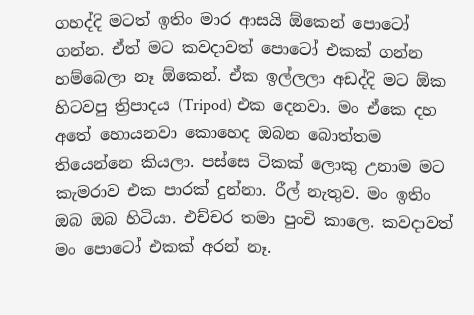ගහද්දි මටත් ඉතිං මාර ආසයි ඕකෙන් පොටෝ ගන්න. ඒත් මට කවදාවත් පොටෝ එකක් ගන්න හම්බෙලා නෑ ඕකෙන්. ඒක ඉල්ලලා අඩද්දි මට ඕක හිටවපු ත්‍රිපාදය (Tripod) එක දෙනවා. මං ඒකෙ දහ අතේ හොයනවා කොහෙද ඔබන බොත්තම තියෙන්නෙ කියලා‍. පස්සෙ ටිකක් ලොකු උනාම මට කැමරාව එක පාරක් දුන්නා. රීල් නැතුව. මං ඉතිං ඔබ ඔබ හිටියා. එච්චර තමා පුංචි කාලෙ. කවදාවත් මං පොටෝ එකක් අරන් නෑ.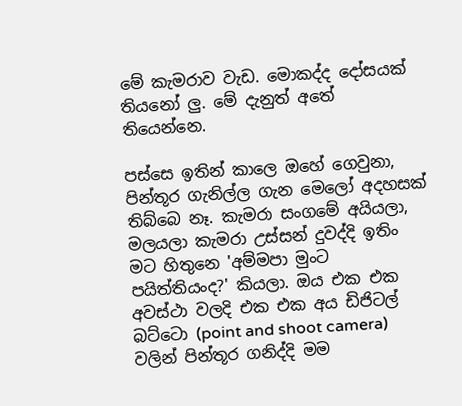මේ කැමරාව වැඩ. මොකද්ද දෝසයක් තියනෝ ලු. මේ දැනුත් අතේ තියෙන්නෙ.

පස්සෙ ඉතින් කාලෙ ඔහේ ගෙවුනා, පින්තූර ගැනිල්ල ගැන මෙලෝ අදහසක් තිබ්බෙ නෑ. කැමරා සංගමේ අයියලා, මලයලා කැමරා උස්සන් දුවද්දි ඉතිං මට හිතුනෙ 'අම්මපා මුංට පයිත්තියංද?' කියලා. ඔය එක එක අවස්ථා වලදි එක එක අය ඩිජිටල් බට්ටො (point and shoot camera) වලින් පින්තූර ගනිද්දි මම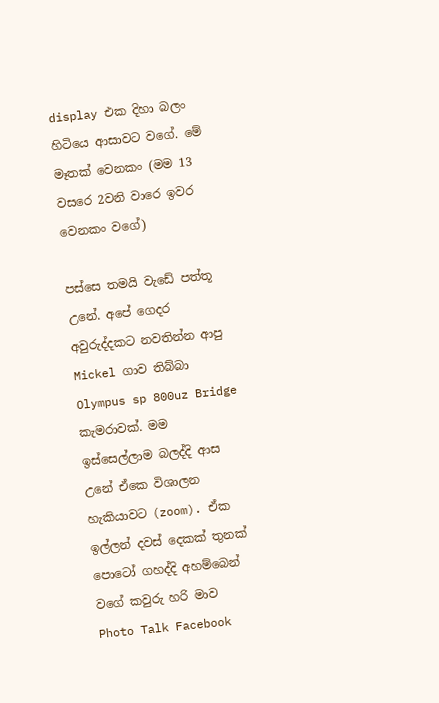display එක දිහා බලං හිටියෙ ආසාවට වගේ. මේ මෑතක් වෙනකං (මම 13 වසරෙ 2වනි වාරෙ ඉවර වෙනකං වගේ)

පස්සෙ තමයි වැඩේ පත්තූ උනේ. අපේ ගෙදර අවුරුද්දකට නවතින්න ආපු Mickel ගාව තිබ්බා Olympus sp 800uz Bridge කැමරාවක්. මම ඉස්සෙල්ලාම බලද්දි ආස උනේ ඒකෙ විශාලන හැකියාවට (zoom). ඒක ඉල්ලන් දවස් දෙකක් තුනක් පොටෝ ගහද්දි අහම්බෙන් වගේ කවුරු හරි මාව Photo Talk Facebook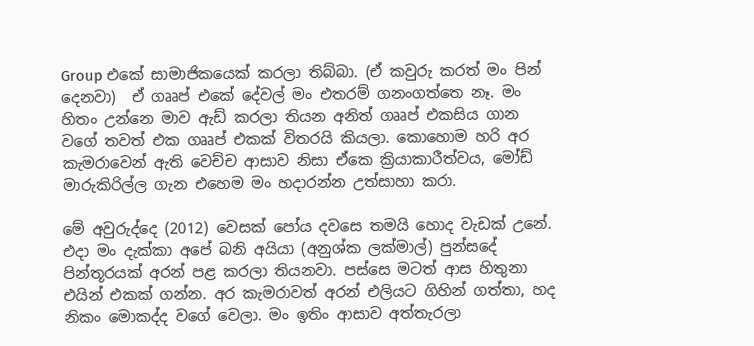Group එකේ සාමාජිකයෙක් කරලා තිබ්බා. (ඒ කවුරු කරත් මං පින් දෙනවා)  ඒ ගෲප් එකේ දේවල් මං එතරම් ගනංගත්තෙ නෑ. මං හිතං උන්නෙ මාව ඇඩ් කරලා තියන අනිත් ගෲප් එකසිය ගාන වගේ තවත් එක ගෲප් එකක් විතරයි කියලා. කොහොම හරි අර කැමරාවෙන් ඇති වෙච්ච ආසාව නිසා ඒකෙ ක්‍රියාකාරීත්වය, මෝඩ් මාරුකිරිල්ල ගැන එහෙම මං හදාරන්න උත්සාහා කරා.

මේ අවුරුද්දෙ (2012) වෙසක් පෝය දවසෙ තමයි හොද වැඩක් උනේ. එදා මං දැක්කා අපේ බනි අයියා (අනුශ්ක ලක්මාල්) පුන්සදේ පින්තූරයක් අරන් පළ කරලා තියනවා. පස්සෙ මටත් ආස හිතුනා එයින් එකක් ගන්න. අර කැමරාවත් අරන් එලියට ගිහින් ගත්තා, හද නිකං මොකද්ද ව‍ගේ වෙලා. මං ඉතිං ආසාව අත්තැරලා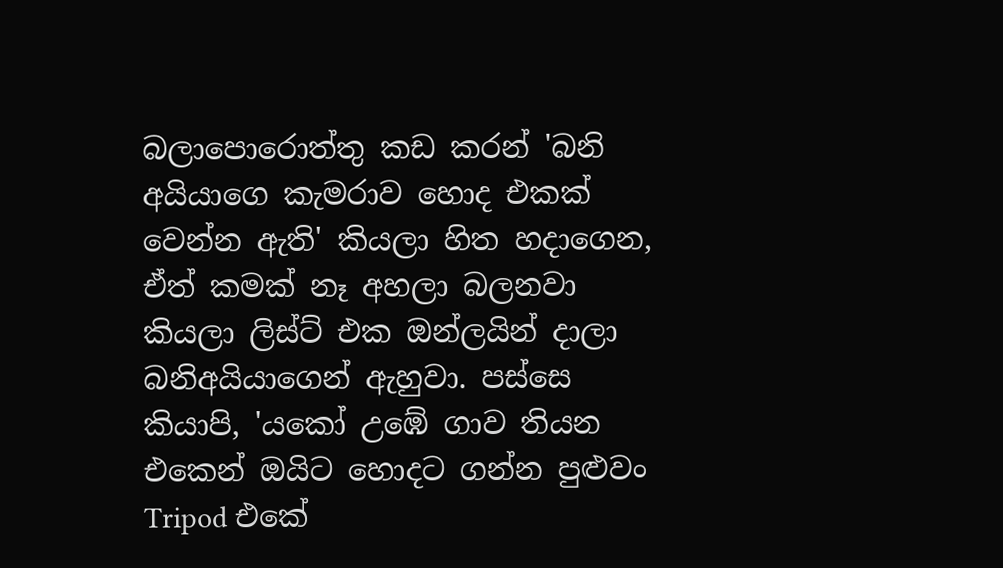බලාපොරොත්තු කඩ කරන් 'බනි අයියාගෙ කැමරාව හොද එකක් වෙන්න ඇති' කියලා හිත හදාගෙන, ඒත් කමක් නෑ අහලා බලනවා කියලා ලිස්ට් එක ඔන්ලයින් දාලා බනිඅයියාගෙන් ඇහුවා. පස්සෙ කියාපි, 'යකෝ උඹේ ගාව තියන එකෙන් ඔයිට හොදට ගන්න පුළුවං Tripod එකේ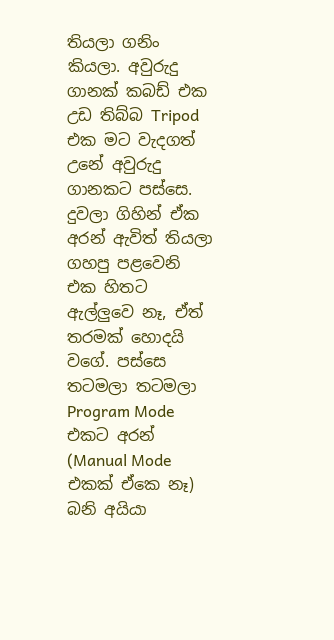තියලා ගනිං කියලා. අවුරුදු ගානක් කබඩ් එක උඩ තිබ්බ Tripod එක මට වැදගත් උනේ අවුරුදු ගානකට පස්සෙ. දුවලා ගිහින් ඒක අරන් ඇවිත් තියලා ගහපු පළවෙනි එක හිතට ඇල්ලුවෙ නෑ, ඒත් තරමක් හොදයි වගේ. පස්සෙ තටමලා තටමලා Program Mode එකට අරන් (Manual Mode එකක් ඒකෙ නෑ) බනි අයියා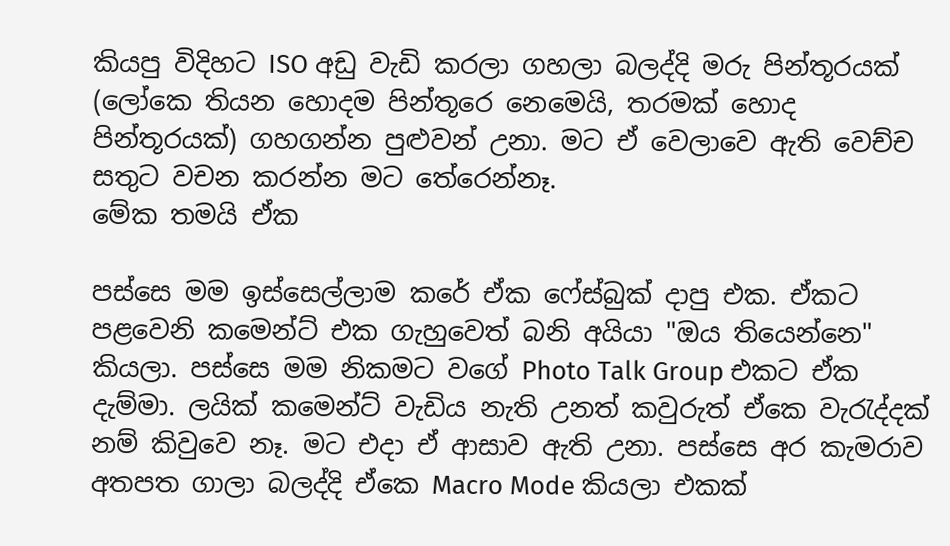කියපු විදිහට ISO අඩු වැඩි කරලා ගහලා බලද්දි මරු පින්තූරයක් (ලෝකෙ තියන හොදම පින්තූරෙ නෙමෙයි, තරමක් හොද පින්තූරයක්) ගහගන්න පුළුවන් උනා. මට ඒ වෙලාවෙ ඇති වෙච්ච සතුට වචන කරන්න මට තේරෙන්නෑ.
මේක තමයි ඒක

පස්සෙ මම ඉස්සෙල්ලාම කරේ ඒක ෆේස්බුක් දාපු එක. ඒකට පළවෙනි කමෙන්ට් එක ගැහුවෙත් බනි අයියා "ඔය තියෙන්නෙ" කියලා. පස්සෙ මම නිකමට වගේ Photo Talk Group එකට ඒක දැම්මා. ලයික් කමෙන්ට් වැඩිය නැති උනත් කවුරුත් ඒකෙ වැරැද්දක් නම් කිවුවෙ නෑ. මට එදා ඒ ආසාව ඇති උනා. පස්සෙ අර කැමරාව අතපත ගාලා බලද්දි ඒකෙ Macro Mode කියලා එකක්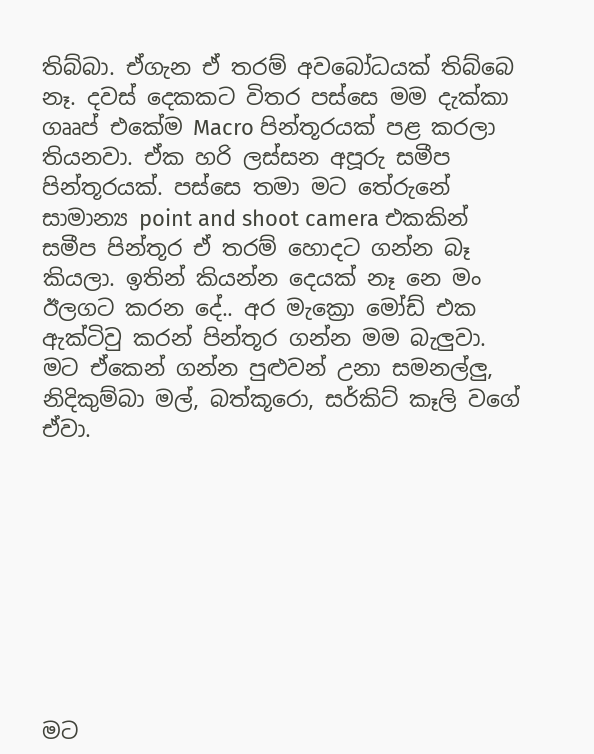තිබ්බා. ඒගැන ඒ තරම් අවබෝධයක් තිබ්බෙ නෑ. දවස් දෙකකට විතර පස්සෙ මම දැක්කා ගෲප් එකේම Macro පින්තූරයක් පළ කරලා තියනවා. ඒක හරි ලස්සන අපූරු සමීප පින්තූරයක්. පස්සෙ තමා මට තේරුනේ සාමාන්‍ය point and shoot camera එකකින් සමීප පින්තූර ඒ තරම් හොදට ගන්න බෑ කියලා. ඉතින් කියන්න දෙයක් නෑ නෙ මං ඊලගට කරන දේ.. අර මැක්‍රො මෝඩ් එක ඇක්ටිවු කරන් පින්තූර ගන්න මම බැලුවා. මට ඒකෙන් ගන්න පුළුවන් උනා සමනල්ලු, නිදිකුම්බා මල්, බත්කූරො, සර්කිට් කෑලි වගේ ඒවා.









මට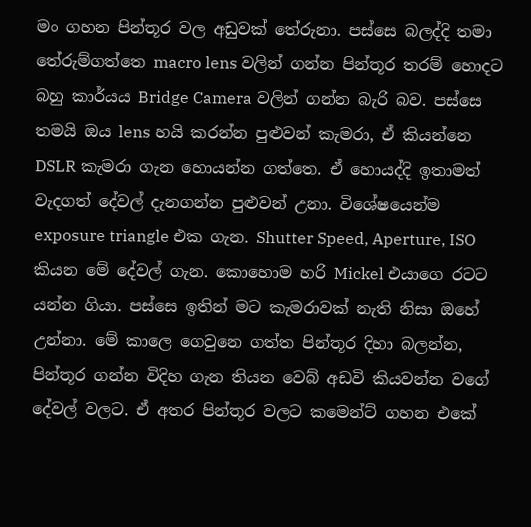මං ගහන පින්තූර වල අඩුවක් තේරුනා. පස්සෙ බලද්දි තමා තේරුම්ගත්තෙ macro lens වලින් ගන්න පින්තූර තරම් හොදට බහු කාර්යය Bridge Camera වලින් ගන්න බැරි බව. පස්සෙ තමයි ඔය lens හයි කරන්න පුළුවන් කැමරා, ඒ කියන්නෙ DSLR කැමරා ගැන හොයන්න ගත්තෙ. ඒ හොයද්දි ඉතාමත් වැදගත් දේවල් දැනගන්න පුළුවන් උනා. විශේෂයෙන්ම exposure triangle එක ගැන. Shutter Speed, Aperture, ISO කියන මේ දේවල් ගැන. කොහොම හරි Mickel එයාගෙ රටට යන්න ගියා. පස්සෙ ඉතින් මට කැමරාවක් නැති නිසා ඔහේ උන්නා. මේ කාලෙ ගෙවුනෙ ගත්ත පින්තූර දිහා බලන්න, පින්තූර ගන්න විදිහ ගැන තියන වෙබ් අඩවි කියවන්න වගේ දේවල් වලට. ඒ අතර පින්තූර වලට කමෙන්ට් ගහන එකේ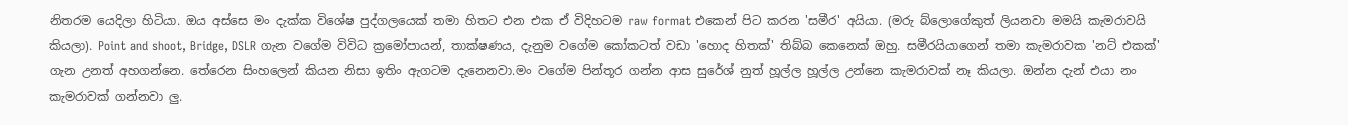නිතරම යෙදිලා හිටියා. ඔය අස්සෙ මං දැක්ක විශේෂ පුද්ගලයෙක් තමා හිතට එන එක ඒ විදිහටම raw format එකෙන් පිට කරන 'සමීර' අයියා. (මරු බ්ලොගේකුත් ලියනවා මමයි කැමරාවයි කියලා). Point and shoot, Bridge, DSLR ගැන වගේම විවිධ ක්‍රමෝපායන්, තාක්ෂණය, දැනුම වගේම කෝකටත් වඩා 'හොද හිතක්' තිබ්බ කෙනෙක් ඔහු. සමීරයියාගෙන් තමා කැමරාවක 'නට් එකක්' ගැන උනත් අහගන්නෙ. තේරෙන සිංහලෙන් කියන නිසා ඉතිං ඇගටම දැනෙනවා.මං වගේම පින්තූර ගන්න ආස සුරේශ් නුත් හූල්ල හූල්ල උන්නෙ කැමරාවක් නෑ කියලා. ඔන්න දැන් එයා නං කැමරාවක් ගන්නවා ලු.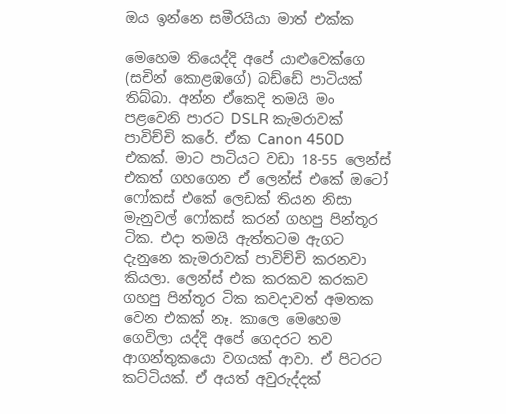ඔය ඉන්නෙ සමීරයියා මාත් එක්ක

මෙහෙම තියෙද්දි අපේ යාළුවෙක්ගෙ (සචින් කොළඹගේ) බඩ්ඩේ පාටියක් තිබ්බා. අන්න ඒකෙදි තමයි මං පළවෙනි පාරට DSLR කැමරාවක් පාවිච්චි කරේ. ඒක Canon 450D එකක්. මාට පාටියට වඩා 18-55 ලෙන්ස් එකත් ගහගෙන ඒ ලෙන්ස් එකේ ඔටෝ ෆෝකස් එකේ ලෙඩක් තියන නිසා මැනුවල් ෆෝකස් කරන් ගහපු පින්තූර ටික. එදා තමයි ඇත්තටම ඇගට දැනුනෙ කැමරාවක් පාවිච්චි කරනවා කියලා. ලෙන්ස් එක කරකව කරකව ගහපු පින්තූර ටික කවදාවත් අමතක වෙන එකක් නෑ. කාලෙ මෙහෙම ගෙවිලා යද්දි අපේ ගෙදරට තව ආගන්තුකයො වගයක් ආවා. ඒ පිටරට කට්ටියක්. ඒ අයත් අවුරුද්දක්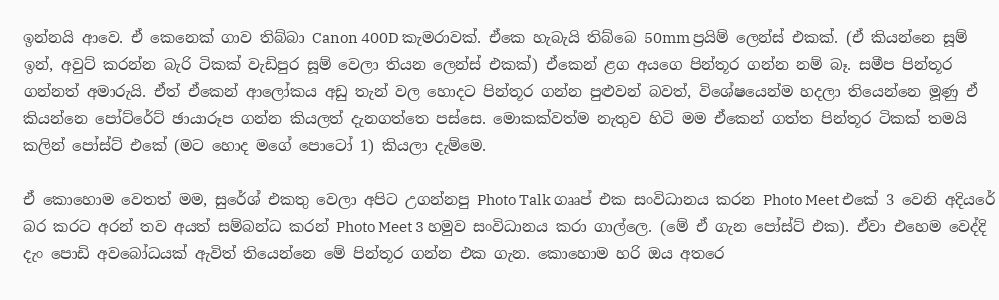ඉන්නයි ආවෙ. ඒ කෙනෙක් ගාව තිබ්බා Canon 400D කැමරාවක්. ඒකෙ හැබැයි තිබ්බෙ 50mm ප්‍රයිම් ලෙන්ස් එකක්. (ඒ කියන්නෙ සූම් ඉන්, අවුට් කරන්න බැරි ටිකක් වැඩිපුර සූම් වෙලා තියන ලෙන්ස් එකක්) ඒකෙන් ළග අයගෙ පින්තූර ගන්න නම් බෑ. සමීප පින්තූර ගන්නත් අමාරුයි. ඒත් ඒකෙන් ආලෝකය අඩු තැන් වල හොදට පින්තූර ගන්න පුළුවන් බවත්, විශේෂයෙන්ම හදලා තියෙන්නෙ මූණු ඒ කියන්නෙ පෝට්රේට් ඡායාරූප ගන්න කියලත් දැනගත්තෙ පස්සෙ. මොකක්වත්ම නැතුව හිටි මම ඒකෙන් ගත්ත පින්තූර ටිකක් තමයි කලින් පෝස්ට් එකේ (මට හොද මගේ පොටෝ 1) කියලා දැම්මෙ.

ඒ කොහොම වෙතත් මම, සුරේශ් එකතු වෙලා අපිට උගන්නපු Photo Talk ගෲප් එක සංවිධානය කරන Photo Meet එකේ 3 වෙනි අදියරේ බර කරට අරන් තව අයත් සම්බන්ධ කරන් Photo Meet 3 හමුව සංවිධානය කරා ගාල්ලෙ. (මේ ඒ ගැන පෝස්ට් එක). ඒවා එහෙම වෙද්දි දැං පොඩි අවබෝධයක් ඇවිත් තියෙන්නෙ මේ පින්තූර ගන්න එක ගැන. කොහොම හරි ඔය අතරෙ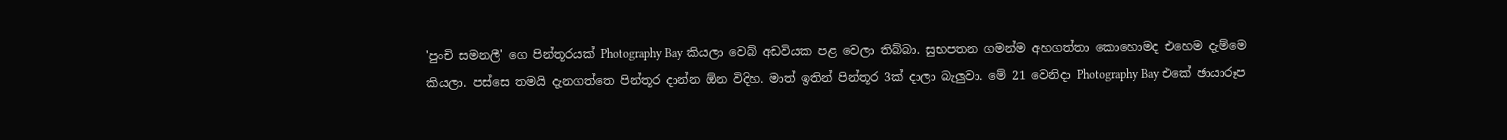'පුංචි සමනලී' ගෙ පින්තූරයක් Photography Bay කියලා වෙබ් අඩවියක පළ වෙලා තිබ්බා. සුභපතන ගමන්ම අහගත්තා කොහොමද එහෙම දැම්මෙ කියලා. පස්සෙ තමයි දැනගත්තෙ පින්තූර දාන්න ඕන විදිහ. මාත් ඉතින් පින්තූර 3ක් දාලා බැලුවා. මේ 21 වෙනිදා Photography Bay එකේ ඡායාරූප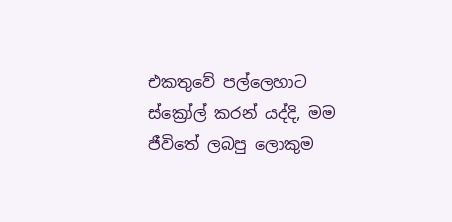එකතුවේ පල්ලෙහාට ස්ක්‍රෝල් කරන් යද්දි, මම ජීවිතේ ලබපු ලොකුම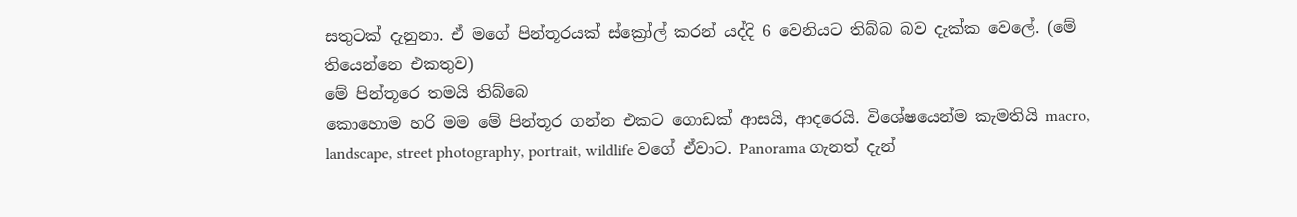සතුටක් දැනුනා. ඒ මගේ පින්තූරයක් ස්ක්‍රෝල් කරන් යද්දි 6 වෙනියට තිබ්බ බව දැක්ක වෙලේ. (මේ තියෙන්නෙ එකතුව)
මේ පින්තූරෙ තමයි තිබ්බෙ
කොහොම හරි මම මේ පින්තූර ගන්න එකට ගොඩක් ආසයි, ආදරෙයි. විශේෂයෙන්ම කැමතියි macro, landscape, street photography, portrait, wildlife වගේ ඒවාට. Panorama ගැනත් දැන්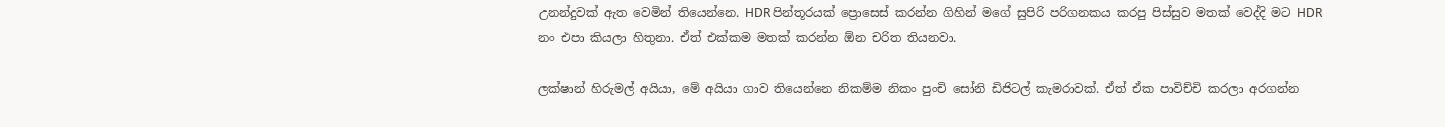උනන්දුවක් ඇත වෙමින් තියෙන්නෙ. HDR පින්තූරයක් ප්‍රොසෙස් කරන්න ගිහින් මගේ සුපිරි පරිගනකය කරපු පිස්සුව මතක් වෙද්දි මට HDR නං එපා කියලා හිතුනා. ඒත් එක්කම මතක් කරන්න ඕන චරිත තියනවා.

ලක්ෂාන් හිරුමල් අයියා, මේ අයියා ගාව තියෙන්නෙ නිකම්ම නිකං ‍පුංචි සෝනි ඩිජිටල් කැමරාවක්. ඒත් ඒක පාවිච්චි කරලා අරගන්න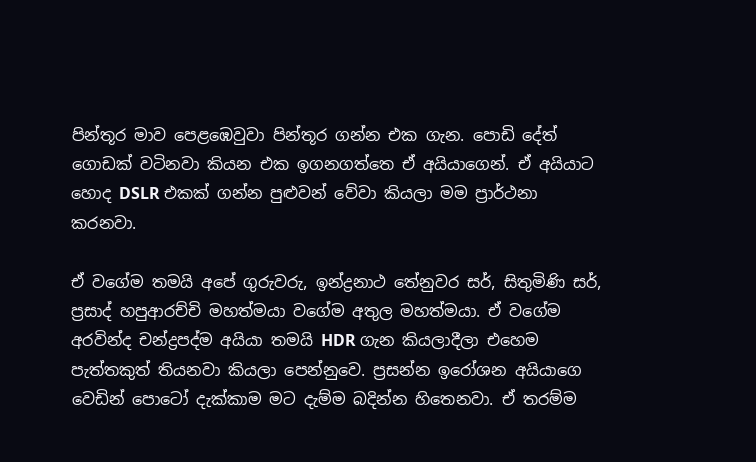පින්තූර මාව පෙළඹෙවුවා පින්තූර ගන්න එක ගැන. පොඩි දේත් ගොඩක් වටිනවා කියන එක ඉගනගත්තෙ ඒ අයියාගෙන්. ඒ අයියාට හොද DSLR එකක් ගන්න පුළුවන් වේවා කියලා මම ප්‍රාර්ථනා කරනවා.

ඒ ව‍ගේම තමයි අපේ ගුරුවරු, ඉන්ද්‍රනාථ තේනුවර සර්, සිතුමිණි සර්, ප්‍රසාද් හපුආරච්චි මහත්මයා වගේම අතුල මහත්මයා. ඒ වගේම අරවින්ද චන්ද්‍රපද්ම අයියා තමයි HDR ගැන කියලාදීලා එහෙම පැත්තකුත් තියනවා කියලා පෙන්නුවෙ. ප්‍රසන්න ඉරෝශන අයියාගෙ වෙඩින් පොටෝ දැක්කාම මට දැම්ම බදින්න හිතෙනවා. ඒ තරම්ම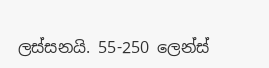ලස්සනයි. 55-250 ලෙන්ස්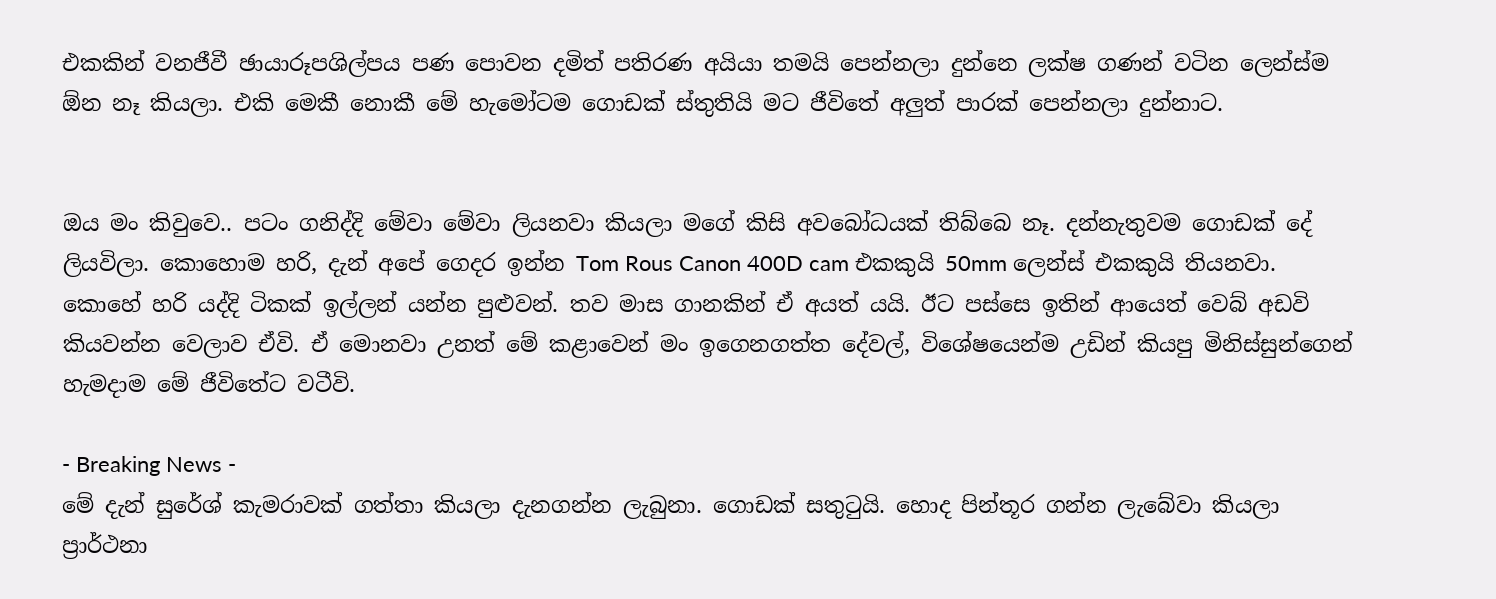එකකින් වනජීවී ඡායාරූපශිල්පය පණ ‍පොවන දමිත් පතිරණ අයියා තමයි පෙන්නලා දුන්නෙ ලක්ෂ ගණන් වටින ලෙන්ස්ම ඕන නෑ කියලා. එකි මෙකී නොකී මේ හැමෝටම ගොඩක් ස්තුතියි‍ මට ජීවිතේ අලුත් පාරක් පෙන්නලා දුන්නාට.


ඔය මං කිවුවෙ.. පටං ගනිද්දි මේවා මේවා ලියනවා කියලා මගේ කිසි අවබෝධයක් තිබ්බෙ නෑ. දන්නැතුවම ගොඩක් දේ ලියවිලා. කොහොම හරි, දැන් අපේ ගෙදර ඉන්න Tom Rous Canon 400D cam එකකුයි 50mm ලෙන්ස් එකකුයි තියනවා. කොහේ හරි යද්දි ටිකක් ඉල්ලන් යන්න පුළුවන්. තව මාස ගානකින් ඒ අයත් යයි. ඊට පස්සෙ ඉතින් ආයෙත් වෙබ් අඩවි කියවන්න වෙලාව ඒවි. ඒ මොනවා උනත් මේ කළාවෙන් මං ඉගෙනගත්ත දේවල්, විශේෂයෙන්ම උඩින් කියපු මිනිස්සුන්ගෙන් හැමදාම මේ ජීවිතේට වටීවි.

- Breaking News -
මේ දැන් සුරේශ් කැමරාවක් ගත්තා කියලා දැනගන්න ලැබුනා. ගොඩක් සතුටුයි. හොද පින්තූර ගන්න ලැබේවා කියලා ප්‍රාර්ථනා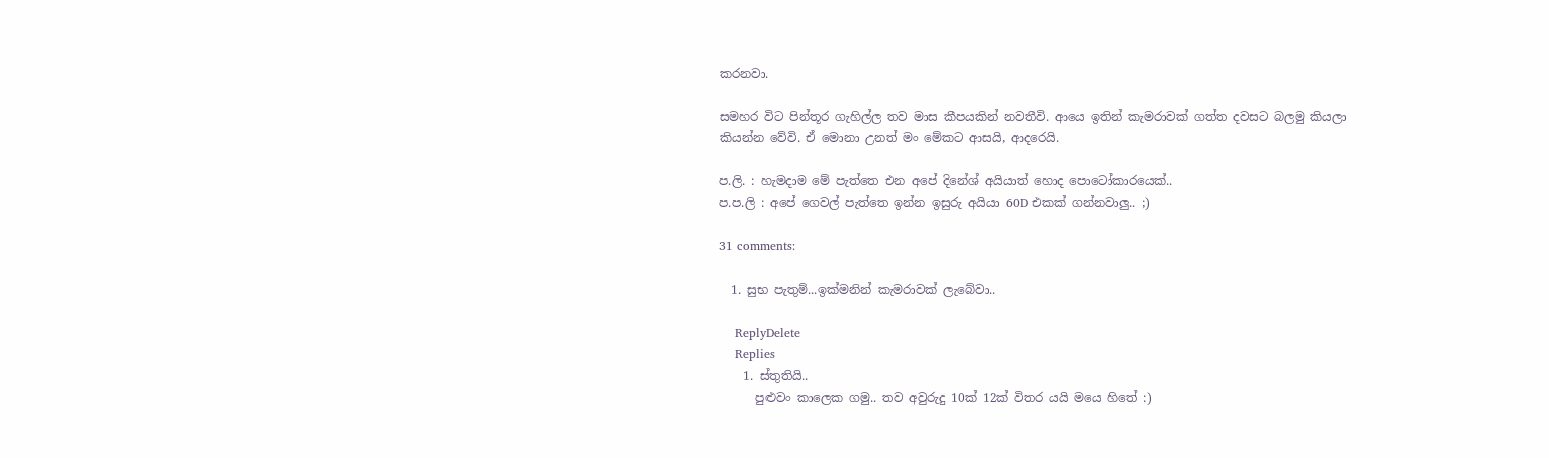කරනවා.

සමහර විට පින්තූර ගැහිල්ල තව මාස කීපයකින් නවතීවි. ආයෙ ඉතින් කැමරාවක් ගත්ත දවසට බලමු කියලා කියන්න වේවි. ඒ මොනා උනත් මං මේකට ආසයි, ආදරෙයි.

ප.ලි. : හැමදාම මේ පැත්තෙ එන අපේ දිනේශ් අයියාත් හොද පොටෝකාරයෙක්..
ප.ප.ලි : අපේ ගෙවල් පැත්තෙ ඉන්න ඉසුරු අයියා 60D එකක් ගන්නවාලු.. ;)

31 comments:

  1. සුභ පැතුම්...ඉක්මනින් කැමරාවක් ලැබේවා..

    ReplyDelete
    Replies
    1. ස්තුතියි..
      පුළුවං කාලෙක ගමු.. තව අවුරුදු 10ක් 12ක් විතර යයි මයෙ හිතේ :)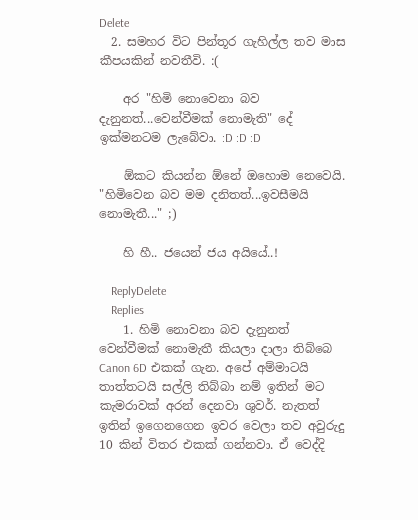Delete
  2. සමහර විට පින්තූර ගැහිල්ල තව මාස කීපයකින් නවතීවි. :(

    අර "හිමි නොවෙනා බව දැනුනත්...වෙන්වීමක් නොමැති" දේ ඉක්මනටම ලැබේවා. :D :D :D

    ඕකට කියන්න ඕනේ ඔහොම නෙවෙයි. "හිමිවෙන බව මම දනිතත්...ඉවසීමයි නොමැතී..." ;)

    හි හී.. ජයෙන් ජය අයියේ..!

    ReplyDelete
    Replies
    1. හිමි නොවනා බව දැනුනත් වෙන්වීමක් නොමැතී කියලා දාලා තිබ්බෙ Canon 6D එකක් ගැන. අපේ අම්මාටයි තාත්තටයි සල්ලි තිබ්බා නම් ඉතින් මට කැමරාවක් අරන් දෙනවා ශුවර්. නැතත් ඉතින් ඉගෙනගෙන ඉවර වෙලා තව අවුරුදු 10 කින් විතර එකක් ගන්නවා. ඒ වෙද්දි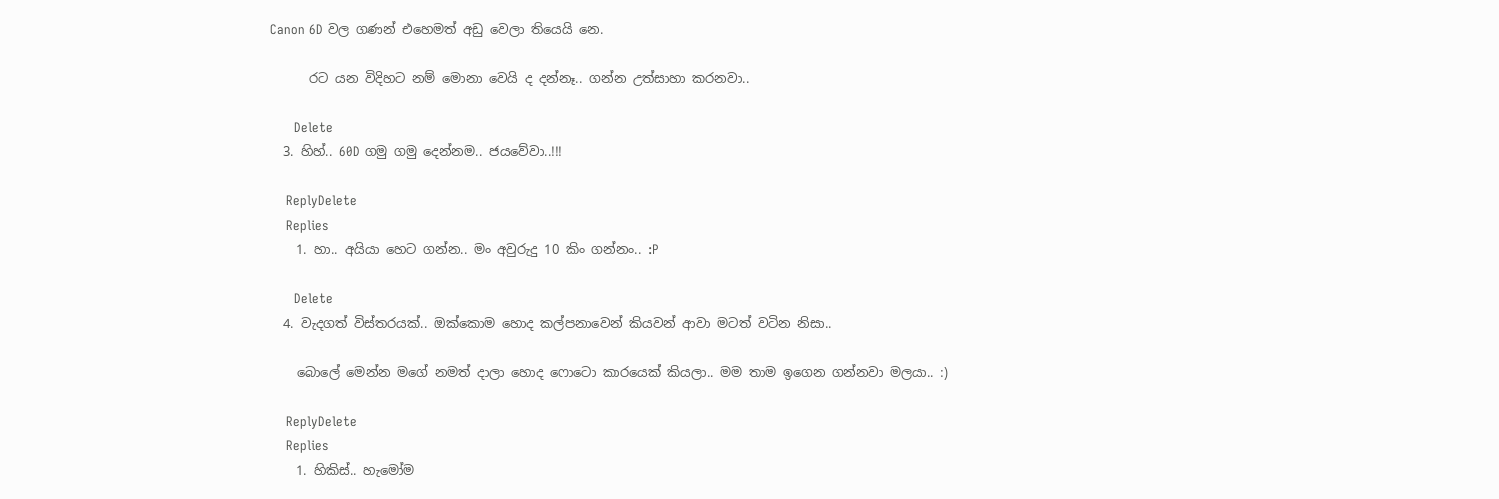Canon 6D වල ගණන් එහෙමත් අඩු වෙලා තියෙයි නෙ.

      රට යන විදිහට නම් මොනා වෙයි ද දන්නෑ.. ගන්න උත්සාහා කරනවා..

      Delete
  3. හිහ්.. 60D ගමු ගමු දෙන්නම.. ජයවේවා..!!!

    ReplyDelete
    Replies
    1. හා.. අයියා හෙට ගන්න.. මං අවුරුදු 10 කිං ගන්නං.. :P

      Delete
  4. වැදගත් විස්තරයක්.. ඔක්කොම හොද කල්පනාවෙන් කියවන් ආවා මටත් වටින නිසා..

    බොලේ මෙන්න මගේ නමත් දාලා හොද ෆොටො කාරයෙක් කියලා.. මම තාම ඉගෙන ගන්නවා මලයා.. :)

    ReplyDelete
    Replies
    1. හිකිස්.. හැමෝම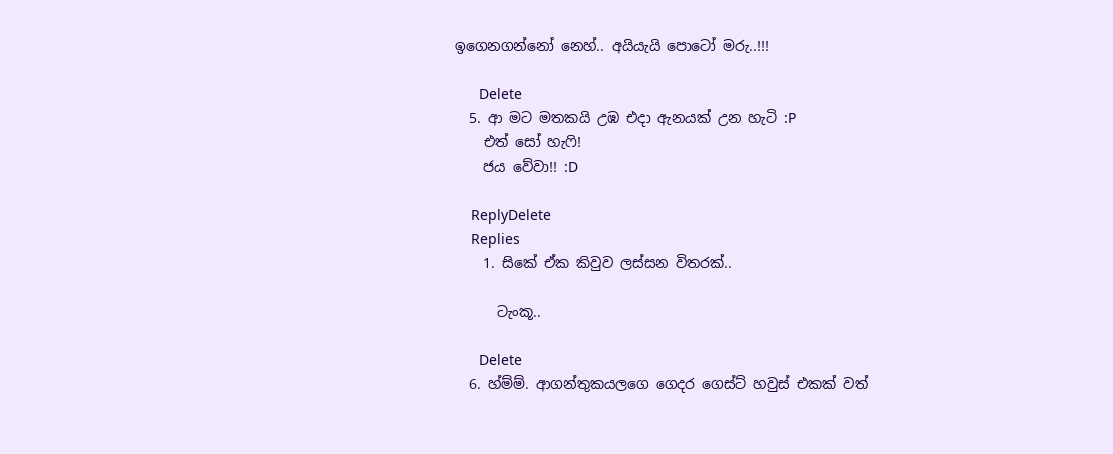ඉගෙනගන්නෝ නෙහ්.. අයියැයි පොටෝ මරු..!!!

      Delete
  5. ආ මට මතකයි උඹ එදා ඇනයක් උන හැටි :P
    එත් සෝ හැෆි!
    ජය වේවා!! :D

    ReplyDelete
    Replies
    1. සි‍කේ ඒක කිවුව ලස්සන විතරක්..

      ටැංකූ..

      Delete
  6. හ්ම්ම්. ආගන්තුකයලගෙ ගෙදර ගෙස්ට් හවුස් එකක් වත්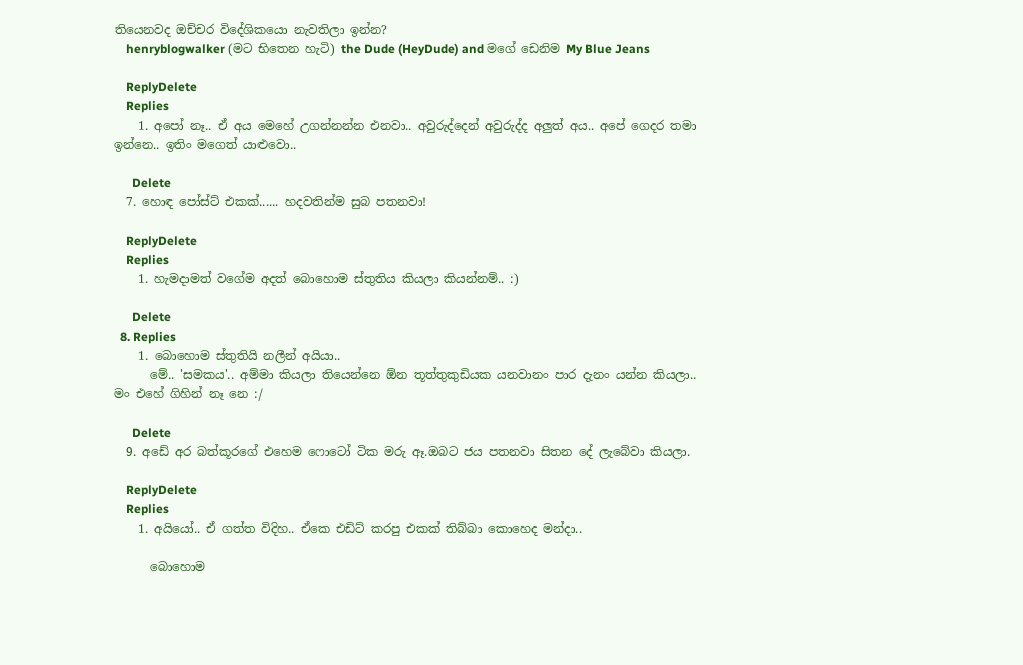තියෙනවද ඔච්චර විදේශිකයො නැවතිලා ඉන්න?
    henryblogwalker (මට භිතෙන හැටි) the Dude (HeyDude) and මගේ ඩෙනිම My Blue Jeans

    ReplyDelete
    Replies
    1. අපෝ නෑ.. ඒ අය මෙහේ උගන්නන්න එනවා.. අවුරුද්දෙන් අවුරුද්ද අලුත් අය.. අපේ ගෙදර තමා ඉන්නෙ.. ඉතිං මගෙත් යාළුවො..

      Delete
  7. හොඳ පෝස්ට් එකක්...... හදවතින්ම සුබ පතනවා!

    ReplyDelete
    Replies
    1. හැමදාමත් වගේම අදත් බොහොම ස්තුතිය කියලා කියන්නම්.. :)

      Delete
  8. Replies
    1. බොහොම ස්තුතියි නලීන් අයියා..
      මේ.. 'සමකය'.. අම්මා කියලා තියෙන්නෙ ඕන තූත්තුකුඩියක යනවානං පාර දැනං යන්න කියලා.. මං එහේ ගිහින් නෑ නෙ :/

      Delete
  9. අඩේ අර බත්කූරගේ එහෙම ෆොටෝ ටික මරු ඈ.ඔබට ජය පතනවා සිතන දේ ලැබේවා කියලා.

    ReplyDelete
    Replies
    1. අයියෝ.. ඒ ගත්ත විදිහ.. ඒකෙ එඩිට් කරපු එකක් තිබ්බා කොහෙද මන්දා..

      බොහොම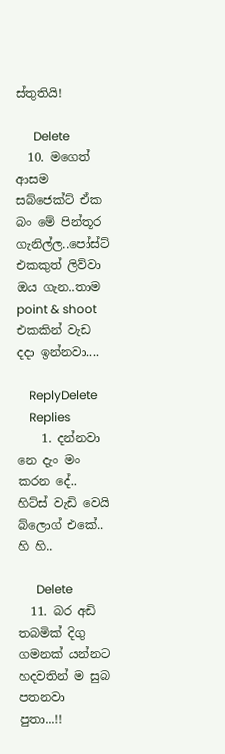ස්තුතියි!

      Delete
  10. මගෙත් ආසම සබ්ජෙක්ට් ඒක බං මේ පින්තූර ගැනිල්ල..පෝස්ට් එකකුත් ලිව්වා ඔය ගැන..තාම point & shoot එකකින් වැඩ දදා ඉන්නවා....

    ReplyDelete
    Replies
    1. දන්නවා නෙ දැං මං කරන දේ.. හිට්ස් වැඩි වෙයි බ්ලොග් එකේ.. හි හි..

      Delete
  11. බර අඩි තබමික් දිගු ගමනක් යන්නට හදවතින් ම සුබ පතනවා පුතා...!!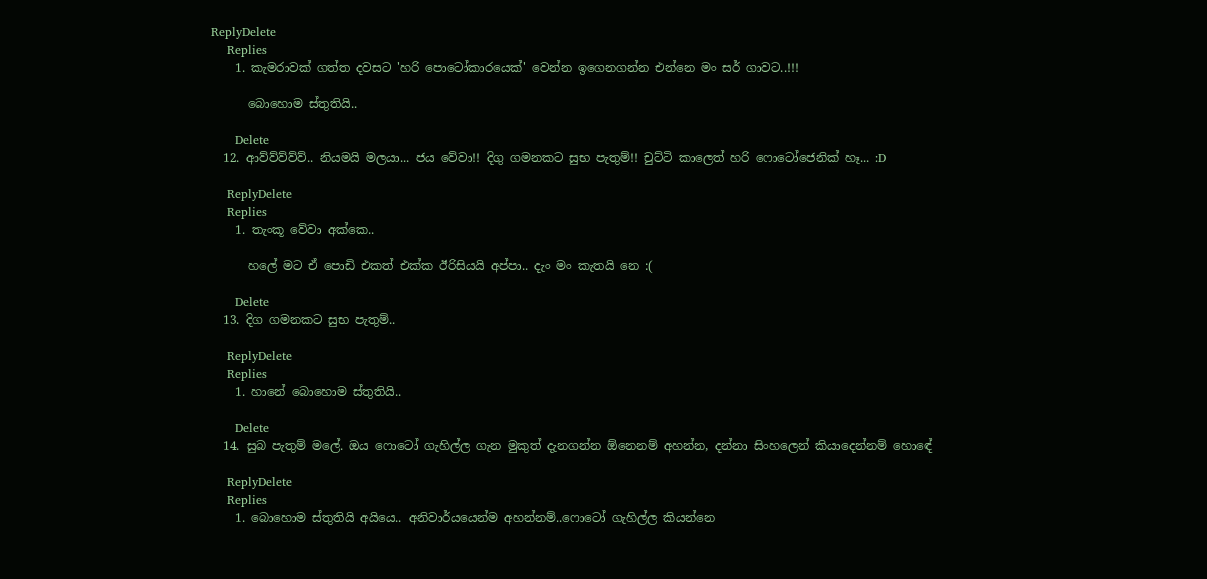ReplyDelete
    Replies
    1. කැමරාවක් ගත්ත දවසට 'හරි පොටෝකාරයෙක්' වෙන්න ඉගෙනගන්න එන්නෙ මං සර් ගාවට..!!!

      බොහොම ස්තුතියි..

      Delete
  12. ආව්ව්ව්ව්ව්.. නියමයි මලයා... ජය වේවා!! දිගු ගමනකට සුභ පැතුම්!! චුට්ටි කාලෙත් හරි ෆොටෝජෙනික් හෑ... :D

    ReplyDelete
    Replies
    1. තැංකූ වේවා අක්කෙ..

      හලේ මට ඒ පොඩි එකත් එක්ක ඊරිසියයි අප්පා.. දැං මං කැතයි නෙ :(

      Delete
  13. දිග ගමනකට සුභ පැතුම්..

    ReplyDelete
    Replies
    1. හානේ බොහොම ස්තුතියි..

      Delete
  14. සුබ පැතුම් මලේ. ඔය ෆොටෝ ගැහිල්ල ගැන මුකුත් දැනගන්න ඕනෙනම් අහන්න, දන්නා සිංහලෙන් කියාදෙන්නම් හොඳේ

    ReplyDelete
    Replies
    1. බොහොම ස්තුතියි අයියෙ.. අනිවාර්යයෙන්ම අහන්නම්..ෆොටෝ ගැහිල්ල කියන්නෙ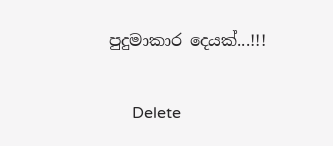පුදුමාකාර දෙයක්...!!!

      Delete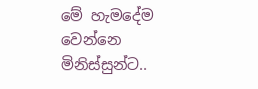මේ හැමදේම වෙන්නෙ මිනිස්සුන්ට..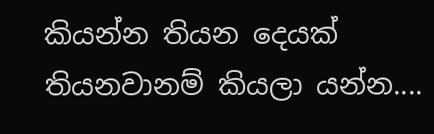කියන්න තියන දෙයක් තියනවානම් කියලා යන්න....